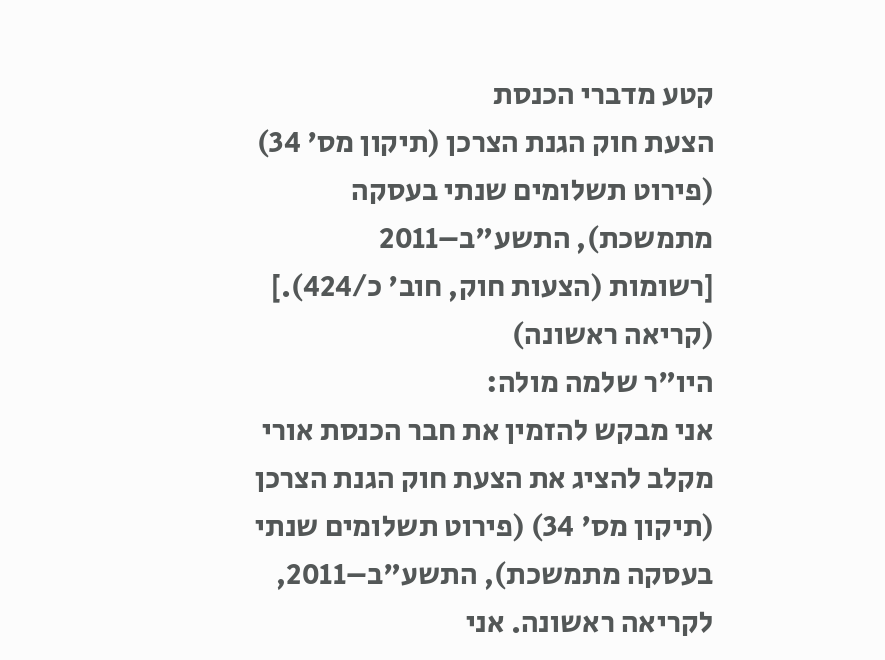קטע מדברי הכנסת
הצעת חוק הגנת הצרכן (תיקון מס' 34) (פירוט תשלומים שנתי בעסקה מתמשכת), התשע"ב–2011
[רשומות (הצעות חוק, חוב' כ/424).]
(קריאה ראשונה)
היו"ר שלמה מולה:
אני מבקש להזמין את חבר הכנסת אורי מקלב להציג את הצעת חוק הגנת הצרכן (תיקון מס' 34) (פירוט תשלומים שנתי בעסקה מתמשכת), התשע"ב–2011, לקריאה ראשונה. אני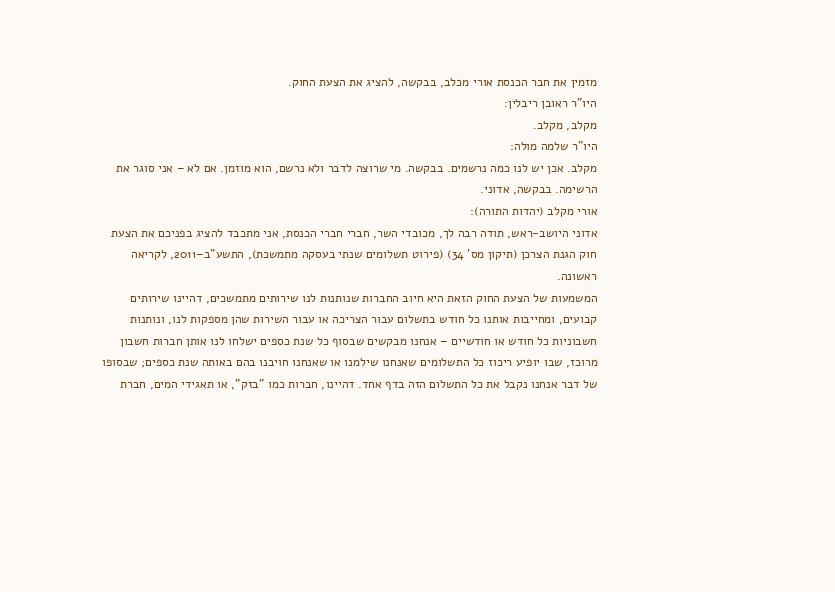מזמין את חבר הכנסת אורי מכלב, בבקשה, להציג את הצעת החוק.
היו"ר ראובן ריבלין:
מקלב, מקלב.
היו"ר שלמה מולה:
מקלב. אכן יש לנו כמה נרשמים. בבקשה. מי שרוצה לדבר ולא נרשם, הוא מוזמן. אם לא – אני סוגר את הרשימה. בבקשה, אדוני.
אורי מקלב (יהדות התורה):
אדוני היושב-ראש, תודה רבה לך, מכובדי השר, חברי חברי הכנסת, אני מתכבד להציג בפניכם את הצעת חוק הגנת הצרכן (תיקון מס' 34) (פירוט תשלומים שנתי בעסקה מתמשכת), התשע"ב–2011, לקריאה ראשונה.
המשמעות של הצעת החוק הזאת היא חיוב החברות שנותנות לנו שירותים מתמשכים, דהיינו שירותים קבועים, ומחייבות אותנו כל חודש בתשלום עבור הצריכה או עבור השירות שהן מספקות לנו, ונותנות חשבוניות כל חודש או חודשיים – אנחנו מבקשים שבסוף כל שנת כספים ישלחו לנו אותן חברות חשבון מרוכז, שבו יופיע ריכוז כל התשלומים שאנחנו שילמנו או שאנחנו חויבנו בהם באותה שנת כספים; שבסופו של דבר אנחנו נקבל את כל התשלום הזה בדף אחד. דהיינו, חברות כמו "בזק", או תאגידי המים, חברת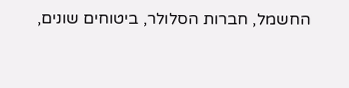החשמל, חברות הסלולר, ביטוחים שונים,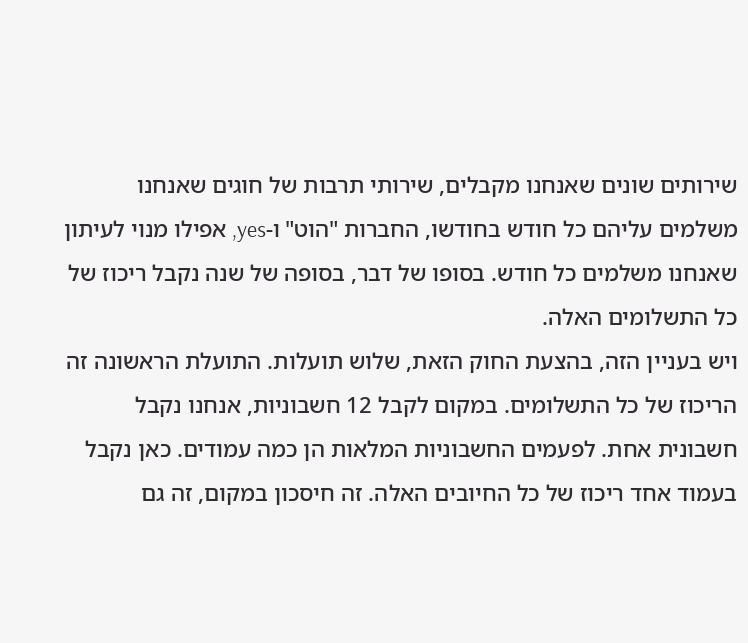שירותים שונים שאנחנו מקבלים, שירותי תרבות של חוגים שאנחנו משלמים עליהם כל חודש בחודשו, החברות "הוט" ו-yes, אפילו מנוי לעיתון שאנחנו משלמים כל חודש. בסופו של דבר, בסופה של שנה נקבל ריכוז של כל התשלומים האלה.
ויש בעניין הזה, בהצעת החוק הזאת, שלוש תועלות. התועלת הראשונה זה הריכוז של כל התשלומים. במקום לקבל 12 חשבוניות, אנחנו נקבל חשבונית אחת. לפעמים החשבוניות המלאות הן כמה עמודים. כאן נקבל בעמוד אחד ריכוז של כל החיובים האלה. זה חיסכון במקום, זה גם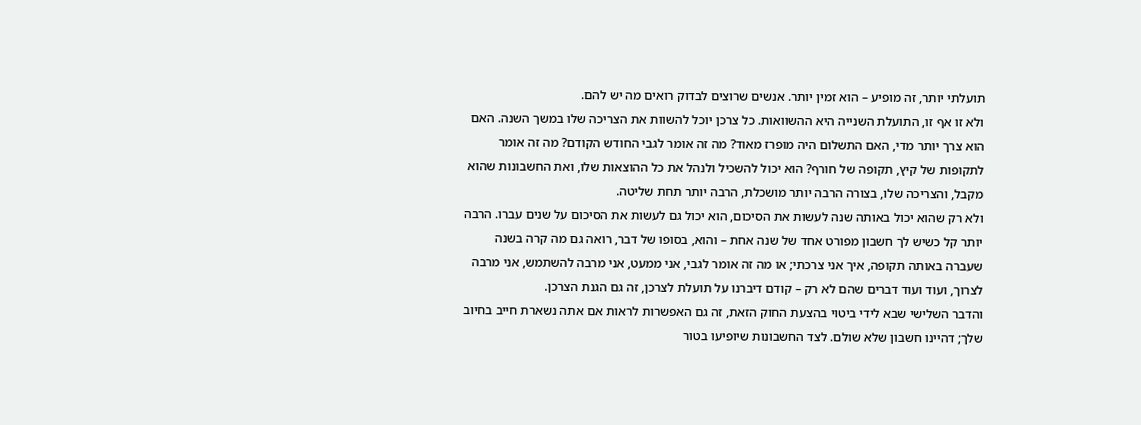תועלתי יותר, זה מופיע – הוא זמין יותר. אנשים שרוצים לבדוק רואים מה יש להם.
ולא זו אף זו, התועלת השנייה היא ההשוואות. כל צרכן יוכל להשוות את הצריכה שלו במשך השנה. האם הוא צרך יותר מדי, האם התשלום היה מופרז מאוד? מה זה אומר לגבי החודש הקודם? מה זה אומר לתקופות של קיץ, תקופה של חורף? הוא יכול להשכיל ולנהל את כל ההוצאות שלו, ואת החשבונות שהוא מקבל, והצריכה שלו, בצורה הרבה יותר מושכלת, הרבה יותר תחת שליטה.
ולא רק שהוא יכול באותה שנה לעשות את הסיכום, הוא יכול גם לעשות את הסיכום על שנים עברו. הרבה יותר קל כשיש לך חשבון מפורט אחד של שנה אחת – והוא, בסופו של דבר, רואה גם מה קרה בשנה שעברה באותה תקופה, איך אני צרכתי; או מה זה אומר לגבי, אני ממעט, אני מרבה להשתמש, אני מרבה לצרוך, ועוד ועוד דברים שהם לא רק – קודם דיברנו על תועלת לצרכן, זה גם הגנת הצרכן.
והדבר השלישי שבא לידי ביטוי בהצעת החוק הזאת, זה גם האפשרות לראות אם אתה נשארת חייב בחיוב שלך; דהיינו חשבון שלא שולם. לצד החשבונות שיופיעו בטור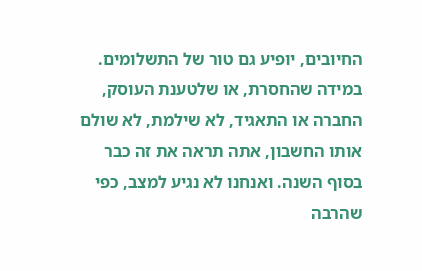החיובים, יופיע גם טור של התשלומים. במידה שהחסרת, או שלטענת העוסק, החברה או התאגיד, לא שילמת, לא שולם אותו החשבון, אתה תראה את זה כבר בסוף השנה. ואנחנו לא נגיע למצב, כפי שהרבה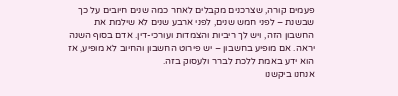פעמים קורה, שצרכנים מקבלים לאחר כמה שנים חיובים על כך שבשנת – לפני חמש שנים, לפני ארבע שנים לא שילמת את החשבון הזה, ויש לך ריביות והצמדות ועורכי-דין. אדם בסוף השנה יראה. אם מופיע בחשבון – יש פירוט החשבון והחיוב לא מופיע, אז הוא ידע באמת ללכת לברר ולעסוק בזה.
אנחנו ביקשנו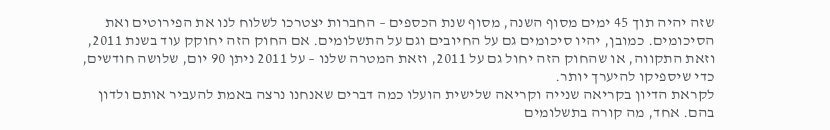שזה יהיה תוך 45 ימים מסוף השנה, מסוף שנת הכספים – החברות יצטרכו לשלוח לנו את הפירוטים ואת הסיכומים. כמובן, יהיו סיכומים גם על החיובים וגם על התשלומים. אם החוק הזה יחוקק עוד בשנת 2011, וזאת התקווה, או שהחוק הזה יחול גם על 2011, וזאת המטרה שלנו – על 2011 ניתן 90 יום, שלושה חודשים, כדי שיספיקו להיערך יותר.
לקראת הדיון בקריאה שנייה וקריאה שלישית הועלו כמה דברים שאנחנו נרצה באמת להעביר אותם ולדון בהם. אחד, מה קורה בתשלומים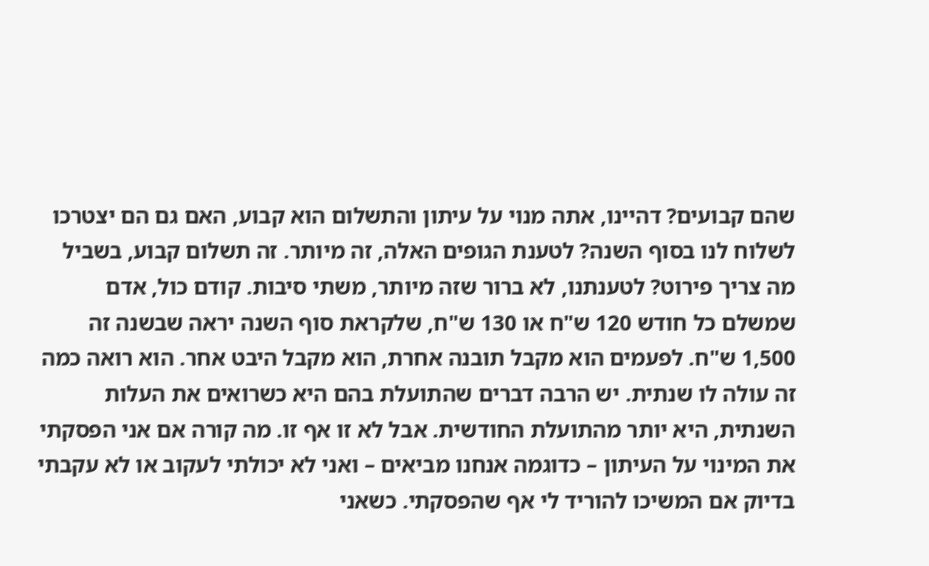שהם קבועים? דהיינו, אתה מנוי על עיתון והתשלום הוא קבוע, האם גם הם יצטרכו לשלוח לנו בסוף השנה? לטענת הגופים האלה, זה מיותר. זה תשלום קבוע, בשביל מה צריך פירוט? לטענתנו, לא ברור שזה מיותר, משתי סיבות. קודם כול, אדם שמשלם כל חודש 120 ש"ח או 130 ש"ח, שלקראת סוף השנה יראה שבשנה זה 1,500 ש"ח. לפעמים הוא מקבל תובנה אחרת, הוא מקבל היבט אחר. הוא רואה כמה זה עולה לו שנתית. יש הרבה דברים שהתועלת בהם היא כשרואים את העלות השנתית, היא יותר מהתועלת החודשית. אבל לא זו אף זו. מה קורה אם אני הפסקתי את המינוי על העיתון – כדוגמה אנחנו מביאים – ואני לא יכולתי לעקוב או לא עקבתי בדיוק אם המשיכו להוריד לי אף שהפסקתי. כשאני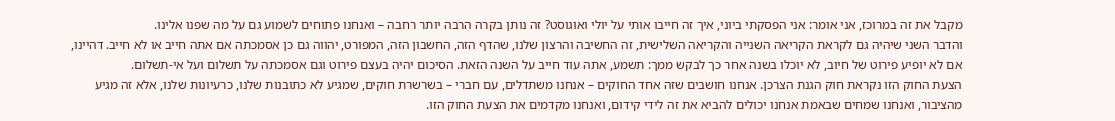מקבל את זה במרוכז, אני אומר: אני הפסקתי ביוני, איך זה חייבו אותי על יולי ואוגוסט? זה נותן בקרה הרבה יותר רחבה – ואנחנו פתוחים לשמוע גם על מה שפנו אלינו.
והדבר השני שיהיה גם לקראת הקריאה השנייה והקריאה השלישית, זה החשיבה והרצון שלנו, שהדף הזה, החשבון הזה, המפורט, יהווה גם כן אסמכתה אם אתה חייב או לא חייב. דהיינו, אם לא יופיע פירוט של חיוב, לא יוכלו בשנה אחר כך לבקש ממך: תשמע, אתה עוד חייב על השנה הזאת. הסיכום יהיה בעצם פירוט וגם אסמכתה על תשלום ועל אי-תשלום.
הצעת החוק הזו נקראת חוק הגנת הצרכן. אנחנו חושבים שזה אחד החוקים – אנחנו משתדלים, עם חברי – בשרשרת חוקים, שמגיע לא כתובנות שלנו, כרעיונות שלנו, אלא זה מגיע מהציבור, ואנחנו שמחים שבאמת אנחנו יכולים להביא את זה לידי קידום, ואנחנו מקדמים את הצעת החוק הזו.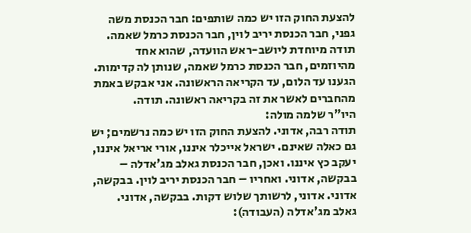להצעת החוק הזו יש כמה שותפים: חבר הכנסת משה גפני, חבר הכנסת יריב לוין, חבר הכנסת כרמל שאמה. תודה מיוחדת ליושב-ראש הוועדה, שהוא אחד מהיוזמים, חבר הכנסת כרמל שאמה, שנותן לה קדימות. הגענו עד הלום, עד הקריאה הראשונה. אני אבקש באמת מהחברים לאשר את זה בקריאה ראשונה. תודה.
היו"ר שלמה מולה:
תודה רבה, אדוני. להצעת החוק הזו יש כמה נרשמים; יש גם כאלה שאינם. ישראל אייכלר איננו, אורי אריאל איננו, יעקב כץ איננו. ואכן, חבר הכנסת גאלב מג'אדלה – בבקשה, אדוני. ואחריו – חבר הכנסת יריב לוין. בבקשה, אדוני. אדוני, לרשותך שלוש דקות. בבקשה, אדוני.
גאלב מג'אדלה (העבודה):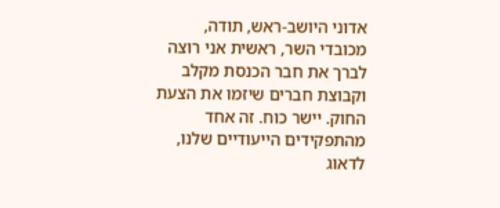אדוני היושב-ראש, תודה, מכובדי השר, ראשית אני רוצה לברך את חבר הכנסת מקלב וקבוצת חברים שיזמו את הצעת החוק. יישר כוח. זה אחד מהתפקידים הייעודיים שלנו, לדאוג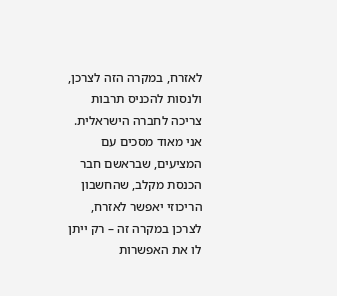לאזרח, במקרה הזה לצרכן, ולנסות להכניס תרבות צריכה לחברה הישראלית.
אני מאוד מסכים עם המציעים, שבראשם חבר הכנסת מקלב, שהחשבון הריכוזי יאפשר לאזרח, לצרכן במקרה זה – רק ייתן לו את האפשרות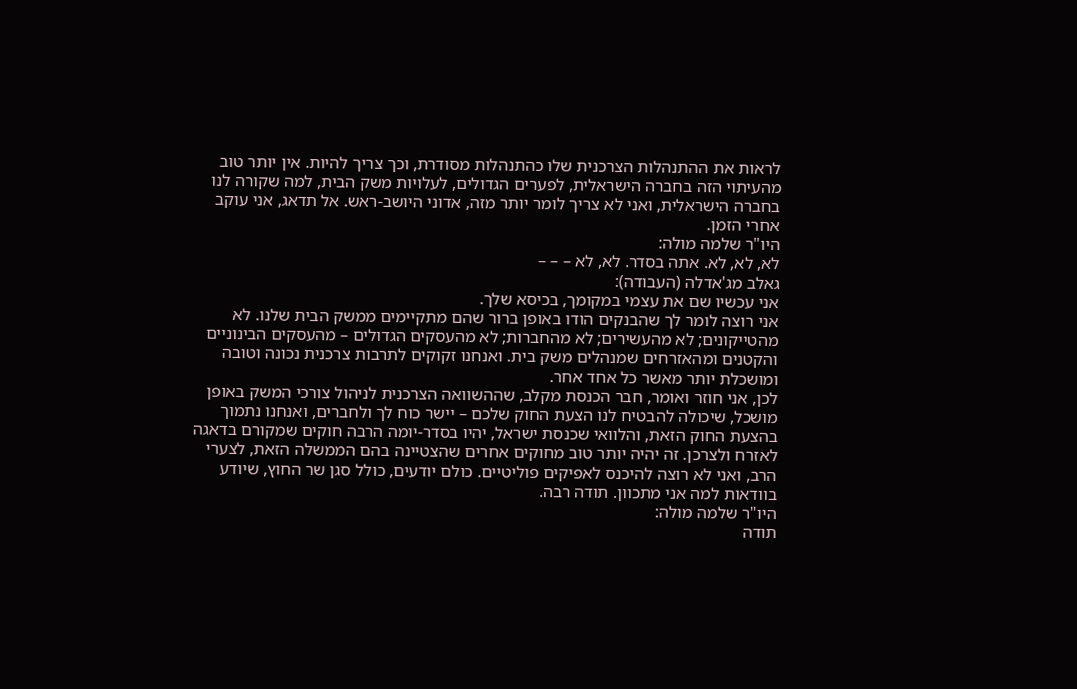לראות את ההתנהלות הצרכנית שלו כהתנהלות מסודרת, וכך צריך להיות. אין יותר טוב מהעיתוי הזה בחברה הישראלית, לפערים הגדולים, לעלויות משק הבית, למה שקורה לנו בחברה הישראלית, ואני לא צריך לומר יותר מזה, אדוני היושב-ראש. אל תדאג, אני עוקב אחרי הזמן.
היו"ר שלמה מולה:
לא, לא, לא. אתה בסדר. לא, לא – – –
גאלב מג'אדלה (העבודה):
אני עכשיו שם את עצמי במקומך, בכיסא שלך.
אני רוצה לומר לך שהבנקים הודו באופן ברור שהם מתקיימים ממשק הבית שלנו. לא מהטייקונים; לא מהעשירים; לא מהחברות; לא מהעסקים הגדולים – מהעסקים הבינוניים והקטנים ומהאזרחים שמנהלים משק בית. ואנחנו זקוקים לתרבות צרכנית נכונה וטובה ומושכלת יותר מאשר כל אחד אחר.
לכן, אני חוזר ואומר, חבר הכנסת מקלב, שההשוואה הצרכנית לניהול צורכי המשק באופן מושכל, שיכולה להבטיח לנו הצעת החוק שלכם – יישר כוח לך ולחברים, ואנחנו נתמוך בהצעת החוק הזאת, והלוואי שכנסת ישראל, יהיו בסדר-יומה הרבה חוקים שמקורם בדאגה לאזרח ולצרכן. זה יהיה יותר טוב מחוקים אחרים שהצטיינה בהם הממשלה הזאת, לצערי הרב, ואני לא רוצה להיכנס לאפיקים פוליטיים. כולם יודעים, כולל סגן שר החוץ, שיודע בוודאות למה אני מתכוון. תודה רבה.
היו"ר שלמה מולה:
תודה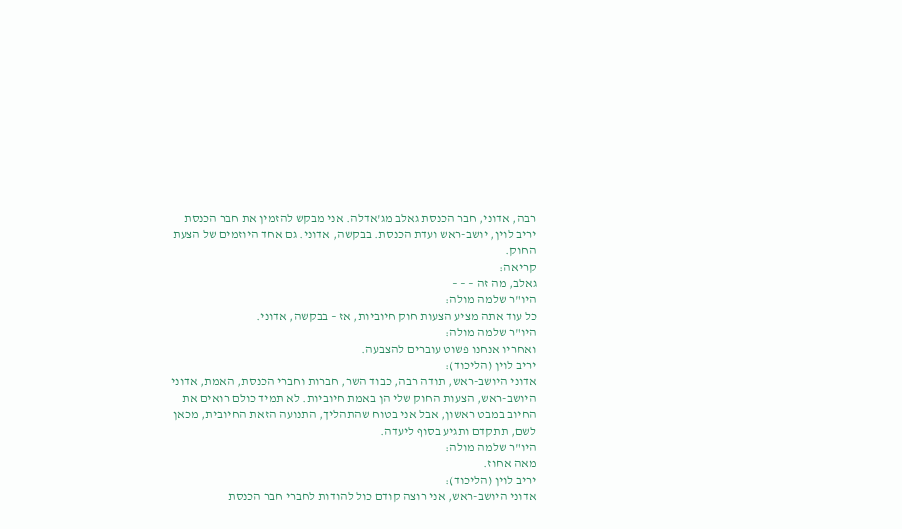רבה, אדוני, חבר הכנסת גאלב מג'אדלה. אני מבקש להזמין את חבר הכנסת יריב לוין, יושב-ראש ועדת הכנסת. בבקשה, אדוני. גם אחד היוזמים של הצעת החוק.
קריאה:
גאלב, מה זה – – –
היו"ר שלמה מולה:
כל עוד אתה מציע הצעות חוק חיוביות, אז – בבקשה, אדוני.
היו"ר שלמה מולה:
ואחריו אנחנו פשוט עוברים להצבעה.
יריב לוין (הליכוד):
אדוני היושב-ראש, תודה רבה, כבוד השר, חברות וחברי הכנסת, האמת, אדוני היושב-ראש, הצעות החוק שלי הן באמת חיוביות. לא תמיד כולם רואים את החיוב במבט ראשון, אבל אני בטוח שהתהליך, התנועה הזאת החיובית, מכאן לשם, תתקדם ותגיע בסוף ליעדה.
היו"ר שלמה מולה:
מאה אחוז.
יריב לוין (הליכוד):
אדוני היושב-ראש, אני רוצה קודם כול להודות לחברי חבר הכנסת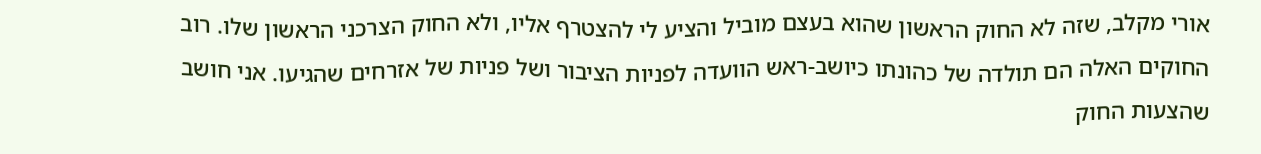אורי מקלב, שזה לא החוק הראשון שהוא בעצם מוביל והציע לי להצטרף אליו, ולא החוק הצרכני הראשון שלו. רוב החוקים האלה הם תולדה של כהונתו כיושב-ראש הוועדה לפניות הציבור ושל פניות של אזרחים שהגיעו. אני חושב שהצעות החוק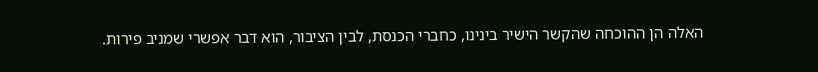האלה הן ההוכחה שהקשר הישיר בינינו, כחברי הכנסת, לבין הציבור, הוא דבר אפשרי שמניב פירות.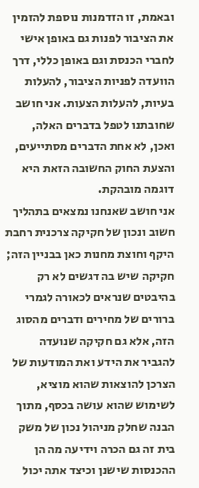ובאמת, זו הזדמנות נוספת להזמין את הציבור לפנות גם באופן אישי לחברי הכנסת וגם באופן כללי, דרך הוועדה לפניות הציבור, להעלות בעיות, להעלות הצעות. אני חושב שחובתנו לטפל בדברים האלה, ואכן, לא אחת הדברים מסתייעים, והצעת החוק החשובה הזאת היא דוגמה מובהקת.
אני חושב שאנחנו נמצאים בתהליך חשוב ונכון של חקיקה צרכנית רחבת היקף וחוצת מחנות כאן בבניין הזה; חקיקה שיש בה דגשים לא רק בהיבטים שנראים לכאורה לגמרי ברורים של מחירים ודברים מהסוג הזה, אלא גם חקיקה שנועדה להגביר את הידע ואת המודעות של הצרכן להוצאות שהוא מוציא, לשימוש שהוא עושה בכסף, מתוך הבנה שחלק מניהול נכון של משק בית זה גם הכרה וידיעה מה הן ההכנסות שישנן וכיצד אתה יכול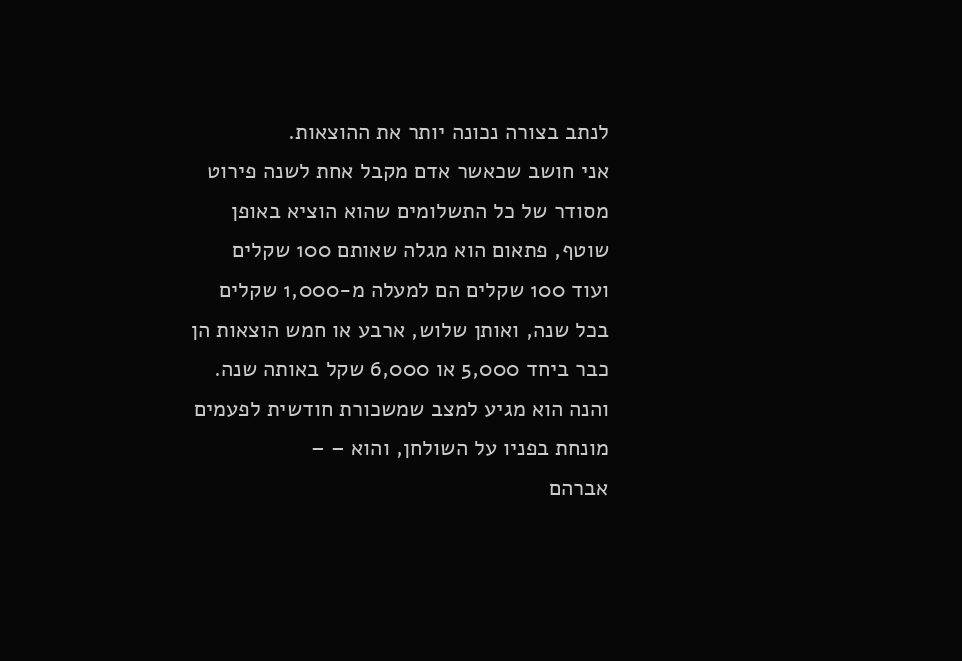לנתב בצורה נכונה יותר את ההוצאות.
אני חושב שכאשר אדם מקבל אחת לשנה פירוט מסודר של כל התשלומים שהוא הוציא באופן שוטף, פתאום הוא מגלה שאותם 100 שקלים ועוד 100 שקלים הם למעלה מ-1,000 שקלים בכל שנה, ואותן שלוש, ארבע או חמש הוצאות הן כבר ביחד 5,000 או 6,000 שקל באותה שנה. והנה הוא מגיע למצב שמשכורת חודשית לפעמים מונחת בפניו על השולחן, והוא – –
אברהם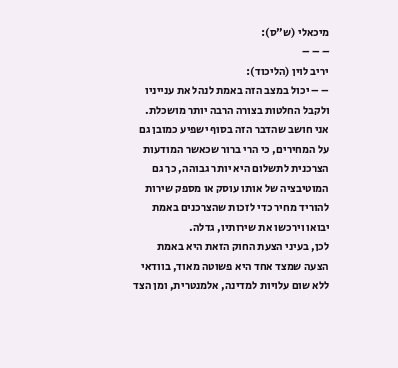מיכאלי (ש"ס):
– – –
יריב לוין (הליכוד):
– – יכול במצב הזה באמת לנהל את ענייניו ולקבל החלטות בצורה הרבה יותר מושכלת. אני חושב שהדבר הזה בסוף ישפיע כמובן גם על המחירים, כי הרי ברור שכאשר המודעות הצרכנית לתשלום היא יותר גבוהה, כך גם המוטיבציה של אותו עוסק או מספק שירות להוריד מחיר כדי לזכות שהצרכנים באמת יבואו וירכשו את שירותיו, גדלה.
לכן, בעיני הצעת החוק הזאת היא באמת הצעה שמצד אחד היא פשוטה מאוד, בוודאי ללא שום עלויות למדינה, אלמנטרית, ומן הצד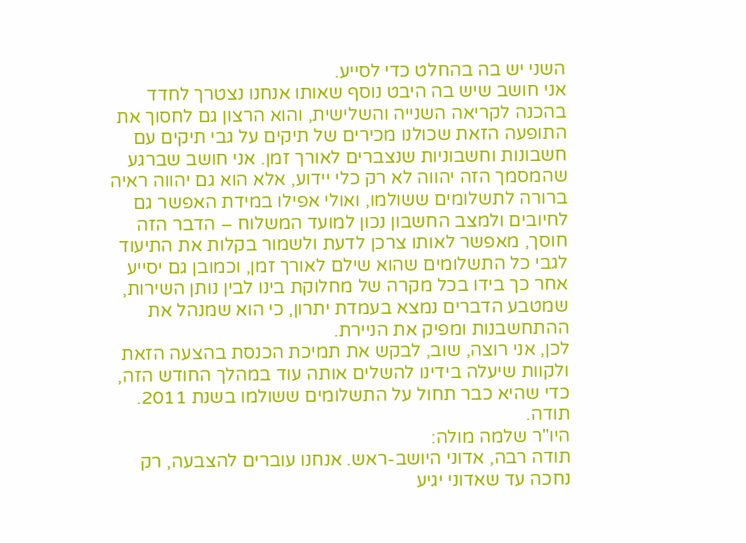השני יש בה בהחלט כדי לסייע.
אני חושב שיש בה היבט נוסף שאותו אנחנו נצטרך לחדד בהכנה לקריאה השנייה והשלישית, והוא הרצון גם לחסוך את התופעה הזאת שכולנו מכירים של תיקים על גבי תיקים עם חשבונות וחשבוניות שנצברים לאורך זמן. אני חושב שברגע שהמסמך הזה יהווה לא רק כלי יידוע, אלא הוא גם יהווה ראיה ברורה לתשלומים ששולמו, ואולי אפילו במידת האפשר גם לחיובים ולמצב החשבון נכון למועד המשלוח – הדבר הזה חוסך, מאפשר לאותו צרכן לדעת ולשמור בקלות את התיעוד לגבי כל התשלומים שהוא שילם לאורך זמן, וכמובן גם יסייע אחר כך בידו בכל מקרה של מחלוקת בינו לבין נותן השירות, שמטבע הדברים נמצא בעמדת יתרון, כי הוא שמנהל את ההתחשבנות ומפיק את הניירת.
לכן, אני רוצה, שוב, לבקש את תמיכת הכנסת בהצעה הזאת ולקוות שיעלה בידינו להשלים אותה עוד במהלך החודש הזה, כדי שהיא כבר תחול על התשלומים ששולמו בשנת 2011. תודה.
היו"ר שלמה מולה:
תודה רבה, אדוני היושב-ראש. אנחנו עוברים להצבעה, רק נחכה עד שאדוני יגיע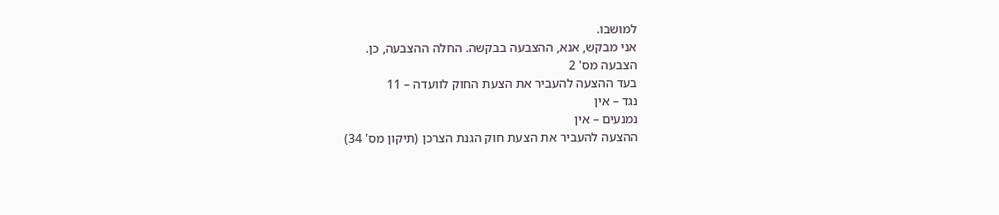למושבו.
אני מבקש, אנא, ההצבעה בבקשה. החלה ההצבעה, כן.
הצבעה מס' 2
בעד ההצעה להעביר את הצעת החוק לוועדה – 11
נגד – אין
נמנעים – אין
ההצעה להעביר את הצעת חוק הגנת הצרכן (תיקון מס' 34)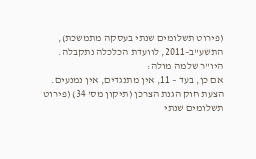(פירוט תשלומים שנתי בעסקה מתמשכת), התשע"ב–2011, לוועדת הכלכלה נתקבלה.
היו"ר שלמה מולה:
אם כן, בעד – 11, אין מתנגדים, אין נמנעים. הצעת חוק הגנת הצרכן (תיקון מס' 34) (פירוט תשלומים שנתי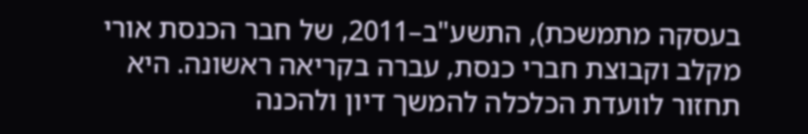בעסקה מתמשכת), התשע"ב–2011, של חבר הכנסת אורי מקלב וקבוצת חברי כנסת, עברה בקריאה ראשונה. היא תחזור לוועדת הכלכלה להמשך דיון ולהכנה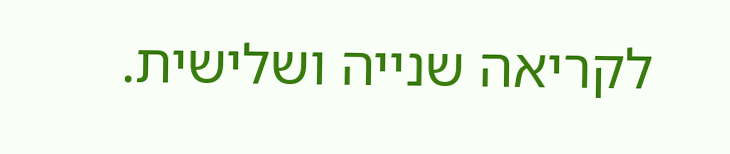לקריאה שנייה ושלישית.